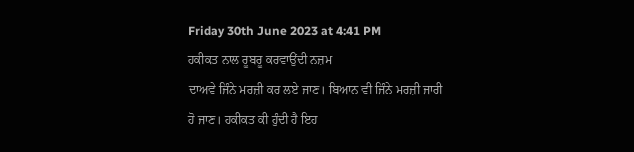Friday 30th June 2023 at 4:41 PM
ਹਕੀਕਤ ਨਾਲ ਰੂਬਰੂ ਕਰਵਾਉਂਦੀ ਨਜ਼ਮ
ਦਾਅਵੇ ਜਿੰਨੇ ਮਰਜ਼ੀ ਕਰ ਲਏ ਜਾਣ। ਬਿਆਨ ਵੀ ਜਿੰਨੇ ਮਰਜ਼ੀ ਜਾਰੀ ਹੋ ਜਾਣ। ਹਕੀਕਤ ਕੀ ਹੁੰਦੀ ਹੈ ਇਹ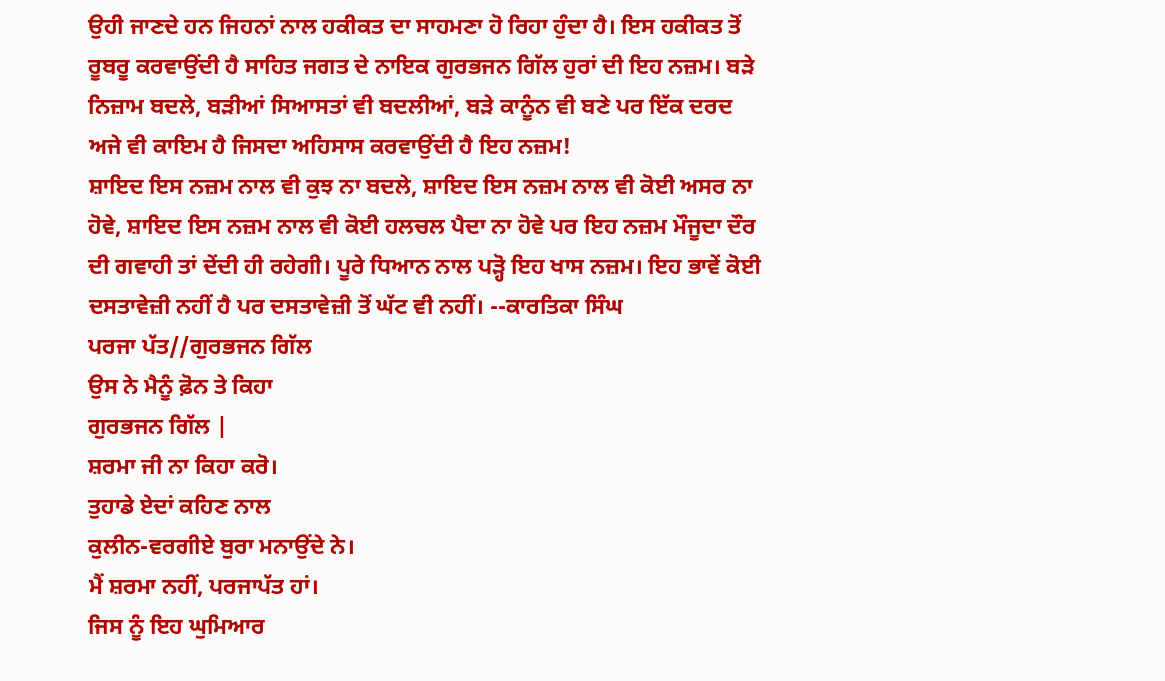ਉਹੀ ਜਾਣਦੇ ਹਨ ਜਿਹਨਾਂ ਨਾਲ ਹਕੀਕਤ ਦਾ ਸਾਹਮਣਾ ਹੋ ਰਿਹਾ ਹੁੰਦਾ ਹੈ। ਇਸ ਹਕੀਕਤ ਤੋਂ ਰੂਬਰੂ ਕਰਵਾਉਂਦੀ ਹੈ ਸਾਹਿਤ ਜਗਤ ਦੇ ਨਾਇਕ ਗੁਰਭਜਨ ਗਿੱਲ ਹੁਰਾਂ ਦੀ ਇਹ ਨਜ਼ਮ। ਬੜੇ ਨਿਜ਼ਾਮ ਬਦਲੇ, ਬੜੀਆਂ ਸਿਆਸਤਾਂ ਵੀ ਬਦਲੀਆਂ, ਬੜੇ ਕਾਨੂੰਨ ਵੀ ਬਣੇ ਪਰ ਇੱਕ ਦਰਦ ਅਜੇ ਵੀ ਕਾਇਮ ਹੈ ਜਿਸਦਾ ਅਹਿਸਾਸ ਕਰਵਾਉਂਦੀ ਹੈ ਇਹ ਨਜ਼ਮ!
ਸ਼ਾਇਦ ਇਸ ਨਜ਼ਮ ਨਾਲ ਵੀ ਕੁਝ ਨਾ ਬਦਲੇ, ਸ਼ਾਇਦ ਇਸ ਨਜ਼ਮ ਨਾਲ ਵੀ ਕੋਈ ਅਸਰ ਨਾ ਹੋਵੇ, ਸ਼ਾਇਦ ਇਸ ਨਜ਼ਮ ਨਾਲ ਵੀ ਕੋਈ ਹਲਚਲ ਪੈਦਾ ਨਾ ਹੋਵੇ ਪਰ ਇਹ ਨਜ਼ਮ ਮੌਜੂਦਾ ਦੌਰ ਦੀ ਗਵਾਹੀ ਤਾਂ ਦੇਂਦੀ ਹੀ ਰਹੇਗੀ। ਪੂਰੇ ਧਿਆਨ ਨਾਲ ਪੜ੍ਹੋ ਇਹ ਖਾਸ ਨਜ਼ਮ। ਇਹ ਭਾਵੇਂ ਕੋਈ ਦਸਤਾਵੇਜ਼ੀ ਨਹੀਂ ਹੈ ਪਰ ਦਸਤਾਵੇਜ਼ੀ ਤੋਂ ਘੱਟ ਵੀ ਨਹੀਂ। --ਕਾਰਤਿਕਾ ਸਿੰਘ
ਪਰਜਾ ਪੱਤ//ਗੁਰਭਜਨ ਗਿੱਲ
ਉਸ ਨੇ ਮੈਨੂੰ ਫ਼ੋਨ ਤੇ ਕਿਹਾ
ਗੁਰਭਜਨ ਗਿੱਲ |
ਸ਼ਰਮਾ ਜੀ ਨਾ ਕਿਹਾ ਕਰੋ।
ਤੁਹਾਡੇ ਏਦਾਂ ਕਹਿਣ ਨਾਲ
ਕੁਲੀਨ-ਵਰਗੀਏ ਬੁਰਾ ਮਨਾਉਂਦੇ ਨੇ।
ਮੈਂ ਸ਼ਰਮਾ ਨਹੀਂ, ਪਰਜਾਪੱਤ ਹਾਂ।
ਜਿਸ ਨੂੰ ਇਹ ਘੁਮਿਆਰ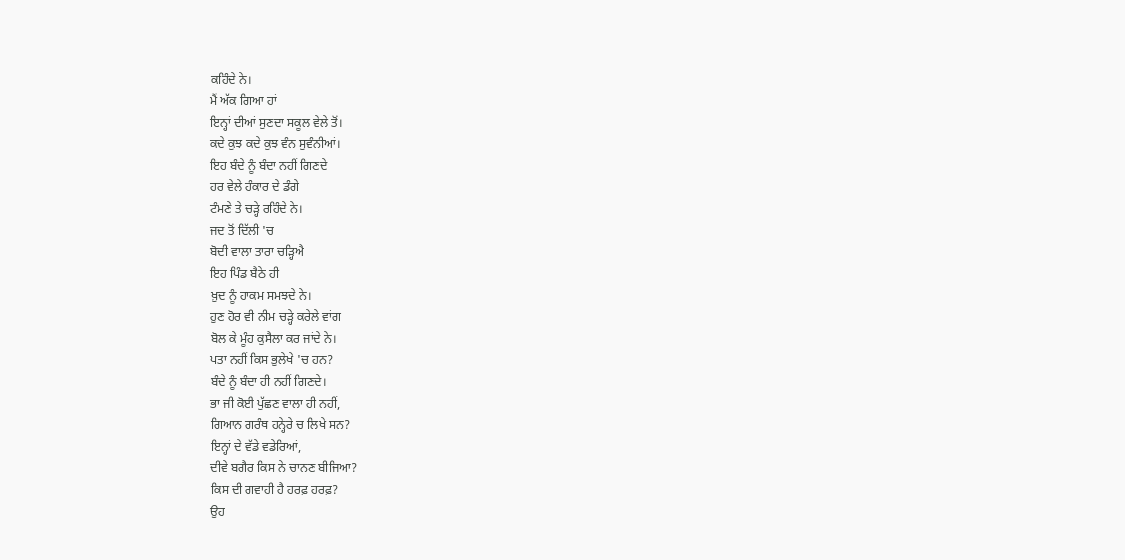ਕਹਿੰਦੇ ਨੇ।
ਮੈਂ ਅੱਕ ਗਿਆ ਹਾਂ
ਇਨ੍ਹਾਂ ਦੀਆਂ ਸੁਣਦਾ ਸਕੂਲ ਵੇਲੇ ਤੋਂ।
ਕਦੇ ਕੁਝ ਕਦੇ ਕੁਝ ਵੰਨ ਸੁਵੰਨੀਆਂ।
ਇਹ ਬੰਦੇ ਨੂੰ ਬੰਦਾ ਨਹੀਂ ਗਿਣਦੇ
ਹਰ ਵੇਲੇ ਹੰਕਾਰ ਦੇ ਡੰਗੇ
ਟੰਮਣੇ ਤੇ ਚੜ੍ਹੇ ਰਹਿੰਦੇ ਨੇ।
ਜਦ ਤੋਂ ਦਿੱਲੀ 'ਚ
ਬੋਦੀ ਵਾਲਾ ਤਾਰਾ ਚੜ੍ਹਿਐ
ਇਹ ਪਿੰਡ ਬੈਠੇ ਹੀ
ਖ਼ੁਦ ਨੂੰ ਹਾਕਮ ਸਮਝਦੇ ਨੇ।
ਹੁਣ ਹੋਰ ਵੀ ਨੀਮ ਚੜ੍ਹੇ ਕਰੇਲੇ ਵਾਂਗ
ਬੋਲ ਕੇ ਮੂੰਹ ਕੁਸੈਲਾ ਕਰ ਜਾਂਦੇ ਨੇ।
ਪਤਾ ਨਹੀਂ ਕਿਸ ਭੁਲੇਖੇ 'ਚ ਹਨ?
ਬੰਦੇ ਨੂੰ ਬੰਦਾ ਹੀ ਨਹੀਂ ਗਿਣਦੇ।
ਭਾ ਜੀ ਕੋਈ ਪੁੱਛਣ ਵਾਲਾ ਹੀ ਨਹੀਂ,
ਗਿਆਨ ਗਰੰਥ ਹਨ੍ਹੇਰੇ ਚ ਲਿਖੇ ਸਨ?
ਇਨ੍ਹਾਂ ਦੇ ਵੱਡੇ ਵਡੇਰਿਆਂ,
ਦੀਵੇ ਬਗੈਰ ਕਿਸ ਨੇ ਚਾਨਣ ਬੀਜਿਆ?
ਕਿਸ ਦੀ ਗਵਾਹੀ ਹੈ ਹਰਫ਼ ਹਰਫ਼?
ਉਹ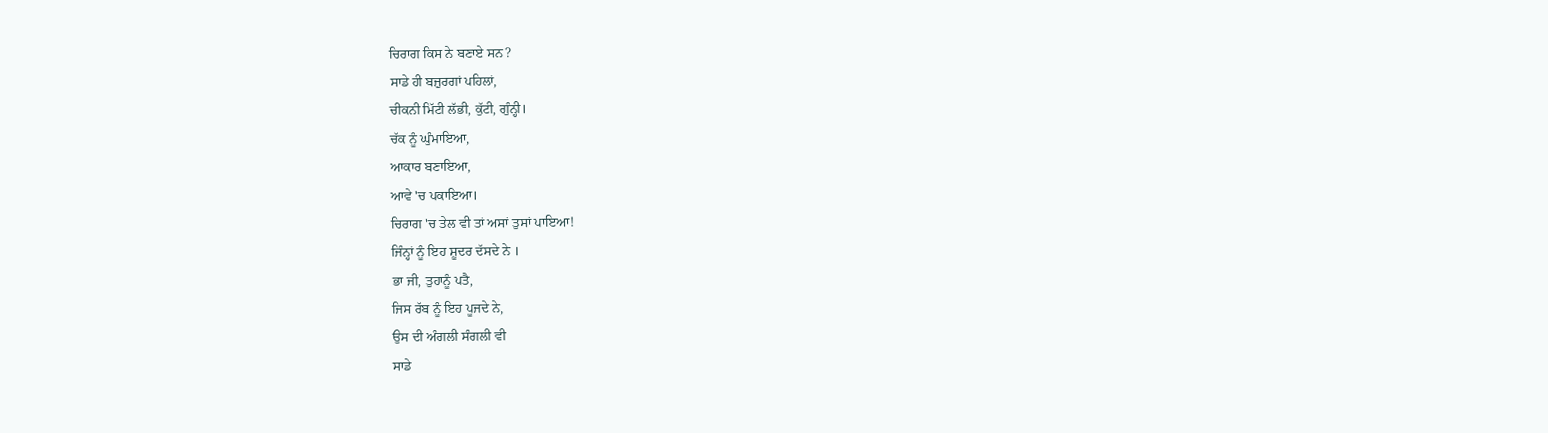ਚਿਰਾਗ ਕਿਸ ਨੇ ਬਣਾਏ ਸਨ?
ਸਾਡੇ ਹੀ ਬਜ਼ੁਰਗਾਂ ਪਹਿਲਾਂ,
ਚੀਕਨੀ ਮਿੱਟੀ ਲੱਭੀ, ਕੁੱਟੀ, ਗੁੰਨ੍ਹੀ।
ਚੱਕ ਨੂੰ ਘੁੰਮਾਇਆ,
ਆਕਾਰ ਬਣਾਇਆ,
ਆਵੇ 'ਚ ਪਕਾਇਆ।
ਚਿਰਾਗ 'ਚ ਤੇਲ ਵੀ ਤਾਂ ਅਸਾਂ ਤੁਸਾਂ ਪਾਇਆ!
ਜਿੰਨ੍ਹਾਂ ਨੂੰ ਇਹ ਸ਼ੂਦਰ ਦੱਸਦੇ ਨੇ ।
ਭਾ ਜੀ, ਤੁਹਾਨੂੰ ਪਤੈ,
ਜਿਸ ਰੱਬ ਨੂੰ ਇਹ ਪੂਜਦੇ ਨੇ,
ਉਸ ਦੀ ਅੰਗਲੀ ਸੰਗਲੀ ਵੀ
ਸਾਡੇ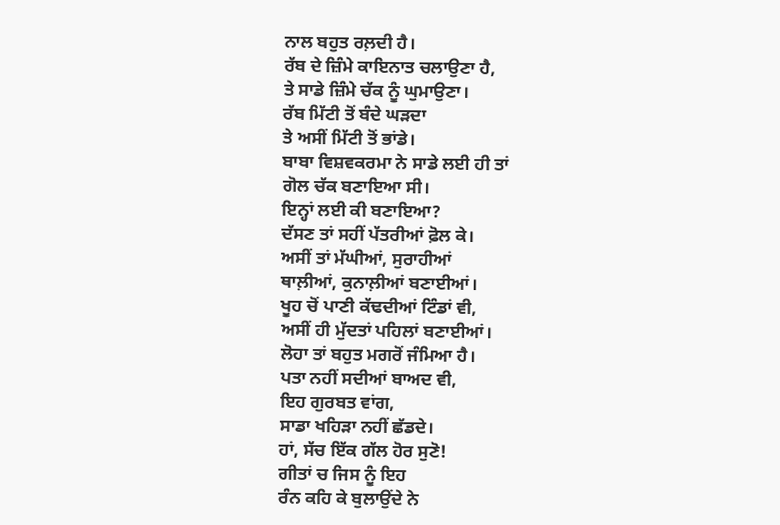ਨਾਲ ਬਹੁਤ ਰਲ਼ਦੀ ਹੈ।
ਰੱਬ ਦੇ ਜ਼ਿੰਮੇ ਕਾਇਨਾਤ ਚਲਾਉਣਾ ਹੈ,
ਤੇ ਸਾਡੇ ਜ਼ਿੰਮੇ ਚੱਕ ਨੂੰ ਘੁਮਾਉਣਾ।
ਰੱਬ ਮਿੱਟੀ ਤੋਂ ਬੰਦੇ ਘੜਦਾ
ਤੇ ਅਸੀਂ ਮਿੱਟੀ ਤੋਂ ਭਾਂਡੇ।
ਬਾਬਾ ਵਿਸ਼ਵਕਰਮਾ ਨੇ ਸਾਡੇ ਲਈ ਹੀ ਤਾਂ
ਗੋਲ ਚੱਕ ਬਣਾਇਆ ਸੀ।
ਇਨ੍ਹਾਂ ਲਈ ਕੀ ਬਣਾਇਆ?
ਦੱਸਣ ਤਾਂ ਸਹੀਂ ਪੱਤਰੀਆਂ ਫ਼ੋਲ ਕੇ।
ਅਸੀਂ ਤਾਂ ਮੱਘੀਆਂ, ਸੁਰਾਹੀਆਂ
ਥਾਲ਼ੀਆਂ, ਕੁਨਾਲ਼ੀਆਂ ਬਣਾਈਆਂ।
ਖੂਹ ਚੋਂ ਪਾਣੀ ਕੱਢਦੀਆਂ ਟਿੰਡਾਂ ਵੀ,
ਅਸੀਂ ਹੀ ਮੁੱਦਤਾਂ ਪਹਿਲਾਂ ਬਣਾਈਆਂ।
ਲੋਹਾ ਤਾਂ ਬਹੁਤ ਮਗਰੋਂ ਜੰਮਿਆ ਹੈ।
ਪਤਾ ਨਹੀਂ ਸਦੀਆਂ ਬਾਅਦ ਵੀ,
ਇਹ ਗੁਰਬਤ ਵਾਂਗ,
ਸਾਡਾ ਖਹਿੜਾ ਨਹੀਂ ਛੱਡਦੇ।
ਹਾਂ, ਸੱਚ ਇੱਕ ਗੱਲ ਹੋਰ ਸੁਣੋ!
ਗੀਤਾਂ ਚ ਜਿਸ ਨੂੰ ਇਹ
ਰੰਨ ਕਹਿ ਕੇ ਬੁਲਾਉਂਦੇ ਨੇ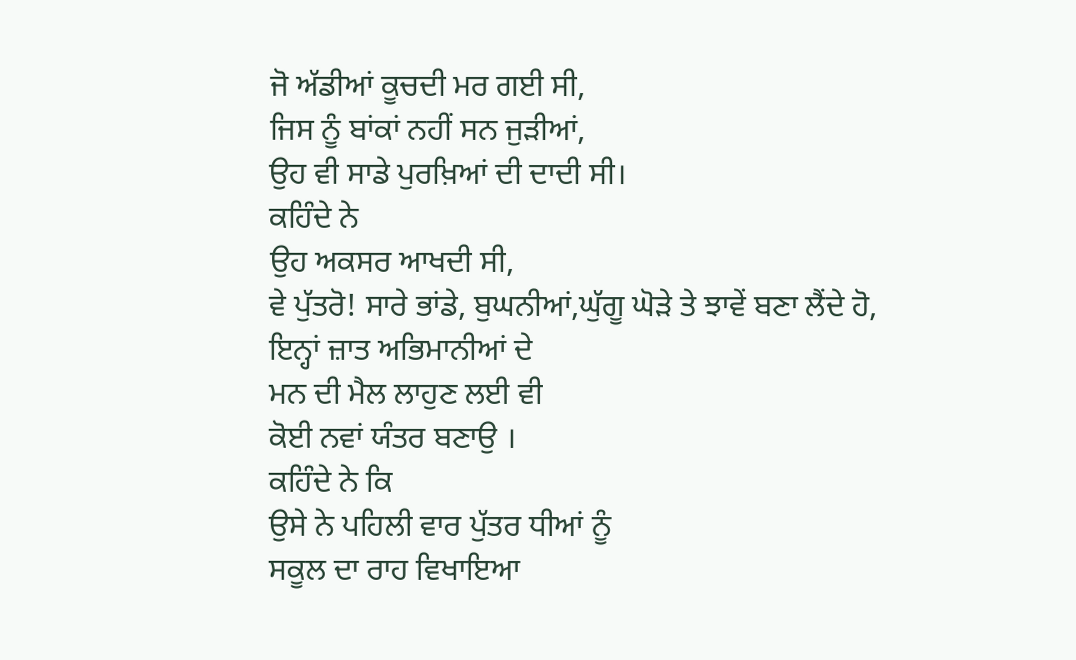ਜੋ ਅੱਡੀਆਂ ਕੂਚਦੀ ਮਰ ਗਈ ਸੀ,
ਜਿਸ ਨੂੰ ਬਾਂਕਾਂ ਨਹੀਂ ਸਨ ਜੁੜੀਆਂ,
ਉਹ ਵੀ ਸਾਡੇ ਪੁਰਖ਼ਿਆਂ ਦੀ ਦਾਦੀ ਸੀ।
ਕਹਿੰਦੇ ਨੇ
ਉਹ ਅਕਸਰ ਆਖਦੀ ਸੀ,
ਵੇ ਪੁੱਤਰੋ! ਸਾਰੇ ਭਾਂਡੇ, ਬੁਘਨੀਆਂ,ਘੁੱਗੂ ਘੋੜੇ ਤੇ ਝਾਵੇਂ ਬਣਾ ਲੈਂਦੇ ਹੋ,
ਇਨ੍ਹਾਂ ਜ਼ਾਤ ਅਭਿਮਾਨੀਆਂ ਦੇ
ਮਨ ਦੀ ਮੈਲ ਲਾਹੁਣ ਲਈ ਵੀ
ਕੋਈ ਨਵਾਂ ਯੰਤਰ ਬਣਾਉ ।
ਕਹਿੰਦੇ ਨੇ ਕਿ
ਉਸੇ ਨੇ ਪਹਿਲੀ ਵਾਰ ਪੁੱਤਰ ਧੀਆਂ ਨੂੰ
ਸਕੂਲ ਦਾ ਰਾਹ ਵਿਖਾਇਆ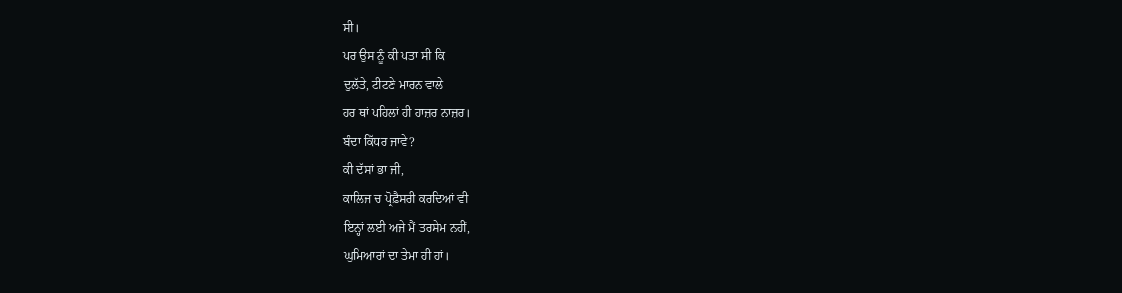ਸੀ।
ਪਰ ਉਸ ਨੂੰ ਕੀ ਪਤਾ ਸੀ ਕਿ
ਦੁਲੱਤੇ, ਟੀਟਣੇ ਮਾਰਨ ਵਾਲੇ
ਹਰ ਥਾਂ ਪਹਿਲਾਂ ਹੀ ਹਾਜ਼ਰ ਨਾਜ਼ਰ।
ਬੰਦਾ ਕਿੱਧਰ ਜਾਵੇ?
ਕੀ ਦੱਸਾਂ ਭਾ ਜੀ,
ਕਾਲਿਜ ਚ ਪ੍ਰੋਫ਼ੈਸਰੀ ਕਰਦਿਆਂ ਵੀ
ਇਨ੍ਹਾਂ ਲਈ ਅਜੇ ਮੈਂ ਤਰਸੇਮ ਨਹੀਂ,
ਘੁਮਿਆਰਾਂ ਦਾ ਤੇਮਾ ਹੀ ਹਾਂ।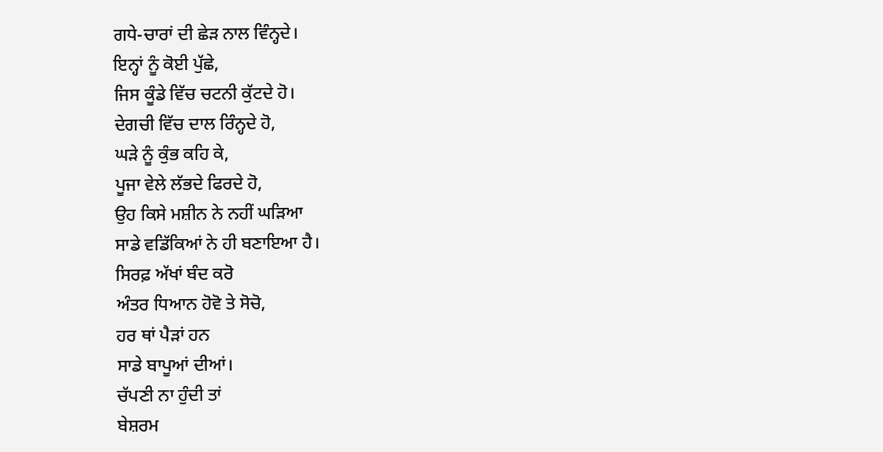ਗਧੇ-ਚਾਰਾਂ ਦੀ ਛੇੜ ਨਾਲ ਵਿੰਨ੍ਹਦੇ।
ਇਨ੍ਹਾਂ ਨੂੰ ਕੋਈ ਪੁੱਛੇ,
ਜਿਸ ਕੂੰਡੇ ਵਿੱਚ ਚਟਨੀ ਕੁੱਟਦੇ ਹੋ।
ਦੇਗਚੀ ਵਿੱਚ ਦਾਲ ਰਿੰਨ੍ਹਦੇ ਹੋ,
ਘੜੇ ਨੂੰ ਕੁੰਭ ਕਹਿ ਕੇ,
ਪੂਜਾ ਵੇਲੇ ਲੱਭਦੇ ਫਿਰਦੇ ਹੋ,
ਉਹ ਕਿਸੇ ਮਸ਼ੀਨ ਨੇ ਨਹੀਂ ਘੜਿਆ
ਸਾਡੇ ਵਡਿੱਕਿਆਂ ਨੇ ਹੀ ਬਣਾਇਆ ਹੈ।
ਸਿਰਫ਼ ਅੱਖਾਂ ਬੰਦ ਕਰੋ
ਅੰਤਰ ਧਿਆਨ ਹੋਵੋ ਤੇ ਸੋਚੋ,
ਹਰ ਥਾਂ ਪੈੜਾਂ ਹਨ
ਸਾਡੇ ਬਾਪੂਆਂ ਦੀਆਂ।
ਚੱਪਣੀ ਨਾ ਹੁੰਦੀ ਤਾਂ
ਬੇਸ਼ਰਮ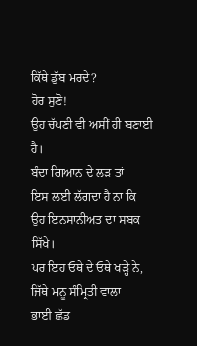ਕਿੱਥੇ ਡੁੱਬ ਮਰਦੇ?
ਹੋਰ ਸੁਣੋ!
ਉਹ ਚੱਪਣੀ ਵੀ ਅਸੀਂ ਹੀ ਬਣਾਈ ਹੈ।
ਬੰਦਾ ਗਿਆਨ ਦੇ ਲੜ ਤਾਂ
ਇਸ ਲਈ ਲੱਗਦਾ ਹੈ ਨਾ ਕਿ
ਉਹ ਇਨਸਾਨੀਅਤ ਦਾ ਸਬਕ ਸਿੱਖੇ।
ਪਰ ਇਹ ਓਥੇ ਦੇ ਓਥੇ ਖੜ੍ਹੇ ਨੇ,
ਜਿੱਥੇ ਮਨੂ ਸੰਮ੍ਰਿਤੀ ਵਾਲਾ
ਭਾਈ ਛੱਡ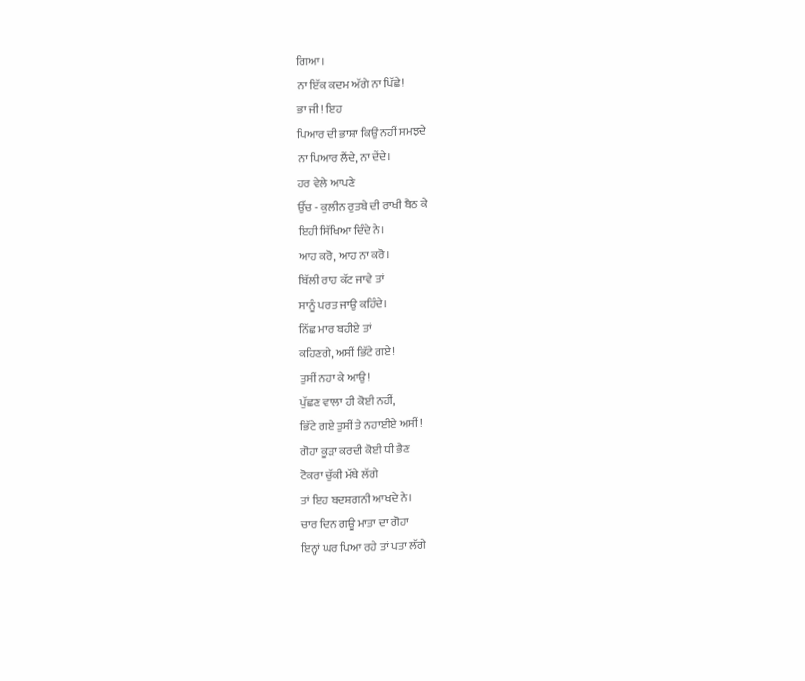ਗਿਆ।
ਨਾ ਇੱਕ ਕਦਮ ਅੱਗੇ ਨਾ ਪਿੱਛੇ!
ਭਾ ਜੀ! ਇਹ
ਪਿਆਰ ਦੀ ਭਾਸ਼ਾ ਕਿਉਂ ਨਹੀਂ ਸਮਝਦੇ
ਨਾ ਪਿਆਰ ਲੈਂਦੇ, ਨਾ ਦੇਂਦੇ।
ਹਰ ਵੇਲੇ ਆਪਣੇ
ਉੱਚ - ਕੁਲੀਨ ਰੁਤਬੇ ਦੀ ਰਾਖੀ ਬੈਠ ਕੇ
ਇਹੀ ਸਿੱਖਿਆ ਦਿੰਦੇ ਨੇ।
ਆਹ ਕਰੋ, ਆਹ ਨਾ ਕਰੋ।
ਬਿੱਲੀ ਰਾਹ ਕੱਟ ਜਾਵੇ ਤਾਂ
ਸਾਨੂੰ ਪਰਤ ਜਾਉ ਕਹਿੰਦੇ।
ਨਿੱਛ ਮਾਰ ਬਹੀਏ ਤਾਂ
ਕਹਿਣਗੇ, ਅਸੀਂ ਭਿੱਟੇ ਗਏ!
ਤੁਸੀਂ ਨਹਾ ਕੇ ਆਉ!
ਪੁੱਛਣ ਵਾਲਾ ਹੀ ਕੋਈ ਨਹੀਂ,
ਭਿੱਟੇ ਗਏ ਤੁਸੀਂ ਤੇ ਨਹਾਈਏ ਅਸੀਂ!
ਗੋਹਾ ਕੂੜਾ ਕਰਦੀ ਕੋਈ ਧੀ ਭੈਣ
ਟੋਕਰਾ ਚੁੱਕੀ ਮੱਥੇ ਲੱਗੇ
ਤਾਂ ਇਹ ਬਦਸ਼ਗਨੀ ਆਖਦੇ ਨੇ।
ਚਾਰ ਦਿਨ ਗਊ ਮਾਤਾ ਦਾ ਗੋਹਾ
ਇਨ੍ਹਾਂ ਘਰ ਪਿਆ ਰਹੇ ਤਾਂ ਪਤਾ ਲੱਗੇ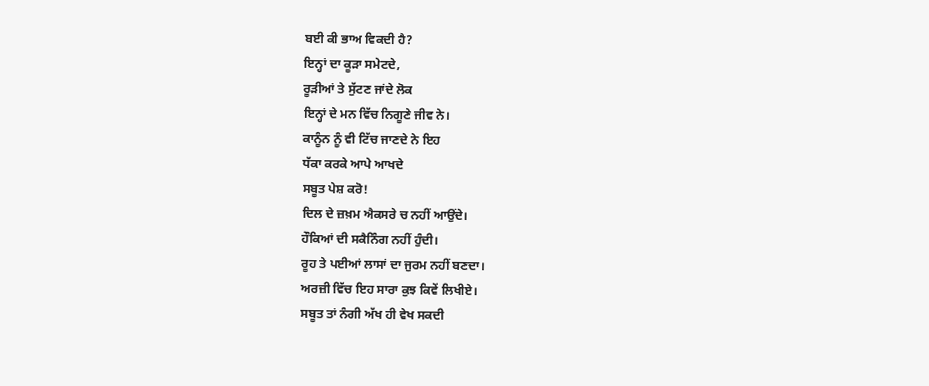ਬਈ ਕੀ ਭਾਅ ਵਿਕਦੀ ਹੈ?
ਇਨ੍ਹਾਂ ਦਾ ਕੂੜਾ ਸਮੇਟਦੇ,
ਰੂੜੀਆਂ ਤੇ ਸੁੱਟਣ ਜਾਂਦੇ ਲੋਕ
ਇਨ੍ਹਾਂ ਦੇ ਮਨ ਵਿੱਚ ਨਿਗੂਣੇ ਜੀਵ ਨੇ।
ਕਾਨੂੰਨ ਨੂੰ ਵੀ ਟਿੱਚ ਜਾਣਦੇ ਨੇ ਇਹ
ਧੱਕਾ ਕਰਕੇ ਆਪੇ ਆਖਦੇ
ਸਬੂਤ ਪੇਸ਼ ਕਰੋ!
ਦਿਲ ਦੇ ਜ਼ਖ਼ਮ ਐਕਸਰੇ ਚ ਨਹੀਂ ਆਉਂਦੇ।
ਹੌਕਿਆਂ ਦੀ ਸਕੈਨਿੰਗ ਨਹੀਂ ਹੁੰਦੀ।
ਰੂਹ ਤੇ ਪਈਆਂ ਲਾਸਾਂ ਦਾ ਜੁਰਮ ਨਹੀਂ ਬਣਦਾ।
ਅਰਜ਼ੀ ਵਿੱਚ ਇਹ ਸਾਰਾ ਕੁਝ ਕਿਵੇਂ ਲਿਖੀਏ।
ਸਬੂਤ ਤਾਂ ਨੰਗੀ ਅੱਖ ਹੀ ਵੇਖ ਸਕਦੀ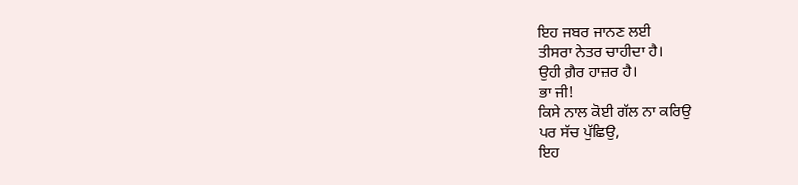ਇਹ ਜਬਰ ਜਾਨਣ ਲਈ
ਤੀਸਰਾ ਨੇਤਰ ਚਾਹੀਦਾ ਹੈ।
ਉਹੀ ਗ਼ੈਰ ਹਾਜ਼ਰ ਹੈ।
ਭਾ ਜੀ!
ਕਿਸੇ ਨਾਲ ਕੋਈ ਗੱਲ ਨਾ ਕਰਿਉ
ਪਰ ਸੱਚ ਪੁੱਛਿਉ,
ਇਹ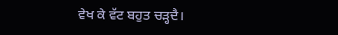ਵੇਖ ਕੇ ਵੱਟ ਬਹੁਤ ਚੜ੍ਹਦੈ।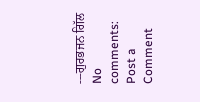---ਗੁਰਭਜਨ ਗਿੱਲ
No comments:
Post a Comment